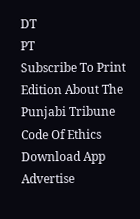DT
PT
Subscribe To Print Edition About The Punjabi Tribune Code Of Ethics Download App Advertise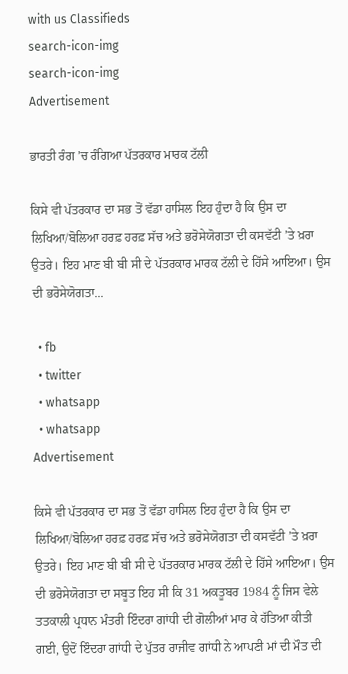with us Classifieds
search-icon-img
search-icon-img
Advertisement

ਭਾਰਤੀ ਰੰਗ ’ਚ ਰੰਗਿਆ ਪੱਤਰਕਾਰ ਮਾਰਕ ਟੱਲੀ

ਕਿਸੇ ਵੀ ਪੱਤਰਕਾਰ ਦਾ ਸਭ ਤੋਂ ਵੱਡਾ ਹਾਸਿਲ ਇਹ ਹੁੰਦਾ ਹੈ ਕਿ ਉਸ ਦਾ ਲਿਖਿਆ/ਬੋਲਿਆ ਹਰਫ਼ ਹਰਫ਼ ਸੱਚ ਅਤੇ ਭਰੋਸੇਯੋਗਤਾ ਦੀ ਕਸਵੱਟੀ ’ਤੇ ਖ਼ਰਾ ਉਤਰੇ। ਇਹ ਮਾਣ ਬੀ ਬੀ ਸੀ ਦੇ ਪੱਤਰਕਾਰ ਮਾਰਕ ਟੱਲੀ ਦੇ ਹਿੱਸੇ ਆਇਆ। ਉਸ ਦੀ ਭਰੋਸੇਯੋਗਤਾ...

  • fb
  • twitter
  • whatsapp
  • whatsapp
Advertisement

ਕਿਸੇ ਵੀ ਪੱਤਰਕਾਰ ਦਾ ਸਭ ਤੋਂ ਵੱਡਾ ਹਾਸਿਲ ਇਹ ਹੁੰਦਾ ਹੈ ਕਿ ਉਸ ਦਾ ਲਿਖਿਆ/ਬੋਲਿਆ ਹਰਫ਼ ਹਰਫ਼ ਸੱਚ ਅਤੇ ਭਰੋਸੇਯੋਗਤਾ ਦੀ ਕਸਵੱਟੀ ’ਤੇ ਖ਼ਰਾ ਉਤਰੇ। ਇਹ ਮਾਣ ਬੀ ਬੀ ਸੀ ਦੇ ਪੱਤਰਕਾਰ ਮਾਰਕ ਟੱਲੀ ਦੇ ਹਿੱਸੇ ਆਇਆ। ਉਸ ਦੀ ਭਰੋਸੇਯੋਗਤਾ ਦਾ ਸਬੂਤ ਇਹ ਸੀ ਕਿ 31 ਅਕਤੂਬਰ 1984 ਨੂੰ ਜਿਸ ਵੇਲੇ ਤਤਕਾਲੀ ਪ੍ਰਧਾਨ ਮੰਤਰੀ ਇੰਦਰਾ ਗਾਂਧੀ ਦੀ ਗੋਲੀਆਂ ਮਾਰ ਕੇ ਹੱਤਿਆ ਕੀਤੀ ਗਈ, ਉਦੋਂ ਇੰਦਰਾ ਗਾਂਧੀ ਦੇ ਪੁੱਤਰ ਰਾਜੀਵ ਗਾਂਧੀ ਨੇ ਆਪਣੀ ਮਾਂ ਦੀ ਮੌਤ ਦੀ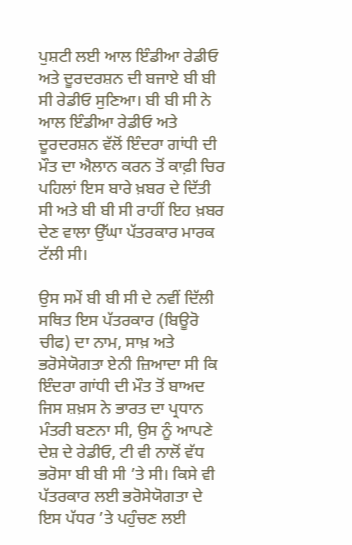ਪੁਸ਼ਟੀ ਲਈ ਆਲ ਇੰਡੀਆ ਰੇਡੀਓ ਅਤੇ ਦੂਰਦਰਸ਼ਨ ਦੀ ਬਜਾਏ ਬੀ ਬੀ ਸੀ ਰੇਡੀਓ ਸੁਣਿਆ। ਬੀ ਬੀ ਸੀ ਨੇ ਆਲ ਇੰਡੀਆ ਰੇਡੀਓ ਅਤੇ ਦੂਰਦਰਸ਼ਨ ਵੱਲੋਂ ਇੰਦਰਾ ਗਾਂਧੀ ਦੀ ਮੌਤ ਦਾ ਐਲਾਨ ਕਰਨ ਤੋਂ ਕਾਫ਼ੀ ਚਿਰ ਪਹਿਲਾਂ ਇਸ ਬਾਰੇ ਖ਼ਬਰ ਦੇ ਦਿੱਤੀ ਸੀ ਅਤੇ ਬੀ ਬੀ ਸੀ ਰਾਹੀਂ ਇਹ ਖ਼ਬਰ ਦੇਣ ਵਾਲਾ ਉੱਘਾ ਪੱਤਰਕਾਰ ਮਾਰਕ ਟੱਲੀ ਸੀ।

ਉਸ ਸਮੇਂ ਬੀ ਬੀ ਸੀ ਦੇ ਨਵੀਂ ਦਿੱਲੀ ਸਥਿਤ ਇਸ ਪੱਤਰਕਾਰ (ਬਿਊਰੋ ਚੀਫ) ਦਾ ਨਾਮ, ਸਾਖ਼ ਅਤੇ ਭਰੋਸੇਯੋਗਤਾ ਏਨੀ ਜ਼ਿਆਦਾ ਸੀ ਕਿ ਇੰਦਰਾ ਗਾਂਧੀ ਦੀ ਮੌਤ ਤੋਂ ਬਾਅਦ ਜਿਸ ਸ਼ਖ਼ਸ ਨੇ ਭਾਰਤ ਦਾ ਪ੍ਰਧਾਨ ਮੰਤਰੀ ਬਣਨਾ ਸੀ, ਉਸ ਨੂੰ ਆਪਣੇ ਦੇਸ਼ ਦੇ ਰੇਡੀਓ, ਟੀ ਵੀ ਨਾਲੋਂ ਵੱਧ ਭਰੋਸਾ ਬੀ ਬੀ ਸੀ ’ਤੇ ਸੀ। ਕਿਸੇ ਵੀ ਪੱਤਰਕਾਰ ਲਈ ਭਰੋਸੇਯੋਗਤਾ ਦੇ ਇਸ ਪੱਧਰ ’ਤੇ ਪਹੁੰਚਣ ਲਈ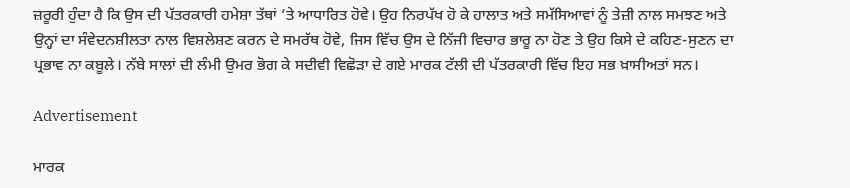ਜ਼ਰੂਰੀ ਹੁੰਦਾ ਹੈ ਕਿ ਉਸ ਦੀ ਪੱਤਰਕਾਰੀ ਹਮੇਸ਼ਾ ਤੱਥਾਂ ’ਤੇ ਆਧਾਰਿਤ ਹੋਵੇ। ਉਹ ਨਿਰਪੱਖ ਹੋ ਕੇ ਹਾਲਾਤ ਅਤੇ ਸਮੱਸਿਆਵਾਂ ਨੂੰ ਤੇਜ਼ੀ ਨਾਲ ਸਮਝਣ ਅਤੇ ਉਨ੍ਹਾਂ ਦਾ ਸੰਵੇਦਨਸ਼ੀਲਤਾ ਨਾਲ ਵਿਸ਼ਲੇਸ਼ਣ ਕਰਨ ਦੇ ਸਮਰੱਥ ਹੋਵੇ, ਜਿਸ ਵਿੱਚ ਉਸ ਦੇ ਨਿੱਜੀ ਵਿਚਾਰ ਭਾਰੂ ਨਾ ਹੋਣ ਤੇ ਉਹ ਕਿਸੇ ਦੇ ਕਹਿਣ-ਸੁਣਨ ਦਾ ਪ੍ਰਭਾਵ ਨਾ ਕਬੂਲੇ। ਨੱਬੇ ਸਾਲਾਂ ਦੀ ਲੰਮੀ ਉਮਰ ਭੋਗ ਕੇ ਸਦੀਵੀ ਵਿਛੋੜਾ ਦੇ ਗਏ ਮਾਰਕ ਟੱਲੀ ਦੀ ਪੱਤਰਕਾਰੀ ਵਿੱਚ ਇਹ ਸਭ ਖ਼ਾਸੀਅਤਾਂ ਸਨ।

Advertisement

ਮਾਰਕ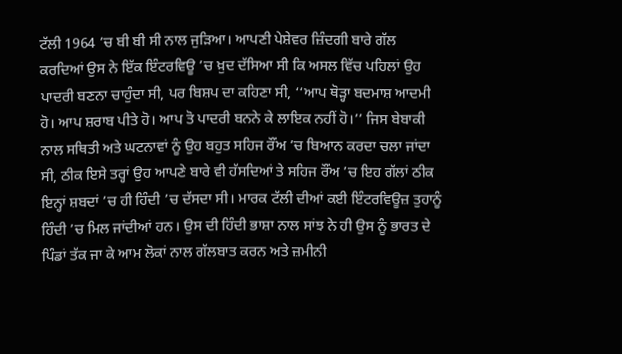ਟੱਲੀ 1964 ’ਚ ਬੀ ਬੀ ਸੀ ਨਾਲ ਜੁੜਿਆ। ਆਪਣੀ ਪੇਸ਼ੇਵਰ ਜ਼ਿੰਦਗੀ ਬਾਰੇ ਗੱਲ ਕਰਦਿਆਂ ਉਸ ਨੇ ਇੱਕ ਇੰਟਰਵਿਊ ’ਚ ਖ਼ੁਦ ਦੱਸਿਆ ਸੀ ਕਿ ਅਸਲ ਵਿੱਚ ਪਹਿਲਾਂ ਉਹ ਪਾਦਰੀ ਬਣਨਾ ਚਾਹੁੰਦਾ ਸੀ, ਪਰ ਬਿਸ਼ਪ ਦਾ ਕਹਿਣਾ ਸੀ, ‘‘ਆਪ ਥੋੜ੍ਹਾ ਬਦਮਾਸ਼ ਆਦਮੀ ਹੋ। ਆਪ ਸ਼ਰਾਬ ਪੀਤੇ ਹੋ। ਆਪ ਤੋ ਪਾਦਰੀ ਬਨਨੇ ਕੇ ਲਾਇਕ ਨਹੀਂ ਹੋ।’’ ਜਿਸ ਬੇਬਾਕੀ ਨਾਲ ਸਥਿਤੀ ਅਤੇ ਘਟਨਾਵਾਂ ਨੂੰ ਉਹ ਬਹੁਤ ਸਹਿਜ ਰੌਂਅ ’ਚ ਬਿਆਨ ਕਰਦਾ ਚਲਾ ਜਾਂਦਾ ਸੀ, ਠੀਕ ਇਸੇ ਤਰ੍ਹਾਂ ਉਹ ਆਪਣੇ ਬਾਰੇ ਵੀ ਹੱਸਦਿਆਂ ਤੇ ਸਹਿਜ ਰੌਂਅ ’ਚ ਇਹ ਗੱਲਾਂ ਠੀਕ ਇਨ੍ਹਾਂ ਸ਼ਬਦਾਂ ’ਚ ਹੀ ਹਿੰਦੀ ’ਚ ਦੱਸਦਾ ਸੀ। ਮਾਰਕ ਟੱਲੀ ਦੀਆਂ ਕਈ ਇੰਟਰਵਿਊਜ਼ ਤੁਹਾਨੂੰ ਹਿੰਦੀ ’ਚ ਮਿਲ ਜਾਂਦੀਆਂ ਹਨ। ਉਸ ਦੀ ਹਿੰਦੀ ਭਾਸ਼ਾ ਨਾਲ ਸਾਂਝ ਨੇ ਹੀ ਉਸ ਨੂੰ ਭਾਰਤ ਦੇ ਪਿੰਡਾਂ ਤੱਕ ਜਾ ਕੇ ਆਮ ਲੋਕਾਂ ਨਾਲ ਗੱਲਬਾਤ ਕਰਨ ਅਤੇ ਜ਼ਮੀਨੀ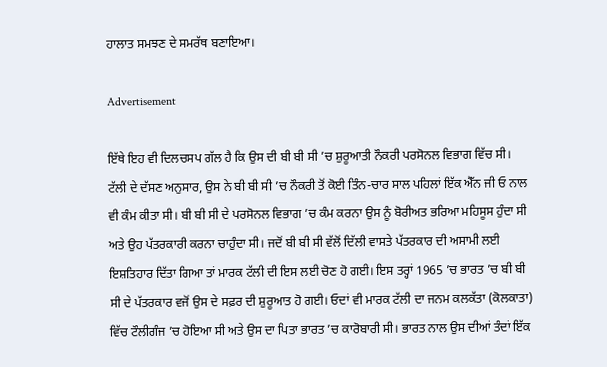ਹਾਲਾਤ ਸਮਝਣ ਦੇ ਸਮਰੱਥ ਬਣਾਇਆ।

Advertisement

ਇੱਥੇ ਇਹ ਵੀ ਦਿਲਚਸਪ ਗੱਲ ਹੈ ਕਿ ਉਸ ਦੀ ਬੀ ਬੀ ਸੀ ’ਚ ਸ਼ੁਰੂਆਤੀ ਨੌਕਰੀ ਪਰਸੋਨਲ ਵਿਭਾਗ ਵਿੱਚ ਸੀ। ਟੱਲੀ ਦੇ ਦੱਸਣ ਅਨੁਸਾਰ, ਉਸ ਨੇ ਬੀ ਬੀ ਸੀ ’ਚ ਨੌਕਰੀ ਤੋਂ ਕੋਈ ਤਿੰਨ-ਚਾਰ ਸਾਲ ਪਹਿਲਾਂ ਇੱਕ ਐੱਨ ਜੀ ਓ ਨਾਲ ਵੀ ਕੰਮ ਕੀਤਾ ਸੀ। ਬੀ ਬੀ ਸੀ ਦੇ ਪਰਸੋਨਲ ਵਿਭਾਗ ’ਚ ਕੰਮ ਕਰਨਾ ਉਸ ਨੂੰ ਬੋਰੀਅਤ ਭਰਿਆ ਮਹਿਸੂਸ ਹੁੰਦਾ ਸੀ ਅਤੇ ਉਹ ਪੱਤਰਕਾਰੀ ਕਰਨਾ ਚਾਹੁੰਦਾ ਸੀ। ਜਦੋਂ ਬੀ ਬੀ ਸੀ ਵੱਲੋਂ ਦਿੱਲੀ ਵਾਸਤੇ ਪੱਤਰਕਾਰ ਦੀ ਅਸਾਮੀ ਲਈ ਇਸ਼ਤਿਹਾਰ ਦਿੱਤਾ ਗਿਆ ਤਾਂ ਮਾਰਕ ਟੱਲੀ ਦੀ ਇਸ ਲਈ ਚੋਣ ਹੋ ਗਈ। ਇਸ ਤਰ੍ਹਾਂ 1965 ’ਚ ਭਾਰਤ ’ਚ ਬੀ ਬੀ ਸੀ ਦੇ ਪੱਤਰਕਾਰ ਵਜੋਂ ਉਸ ਦੇ ਸਫ਼ਰ ਦੀ ਸ਼ੁਰੂਆਤ ਹੋ ਗਈ। ਓਦਾਂ ਵੀ ਮਾਰਕ ਟੱਲੀ ਦਾ ਜਨਮ ਕਲਕੱਤਾ (ਕੋਲਕਾਤਾ) ਵਿੱਚ ਟੌਲੀਗੰਜ ’ਚ ਹੋਇਆ ਸੀ ਅਤੇ ਉਸ ਦਾ ਪਿਤਾ ਭਾਰਤ ’ਚ ਕਾਰੋਬਾਰੀ ਸੀ। ਭਾਰਤ ਨਾਲ ਉਸ ਦੀਆਂ ਤੰਦਾਂ ਇੱਕ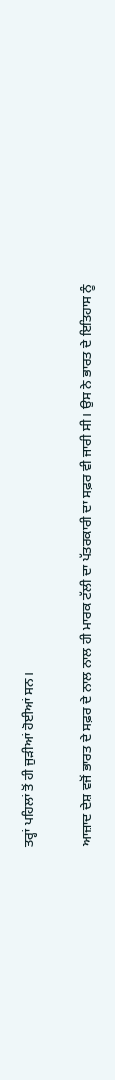ਤਰ੍ਹਾਂ ਪਹਿਲਾਂ ਤੋਂ ਹੀ ਜੁੜੀਆਂ ਹੋਈਆਂ ਸਨ।

ਆਜ਼ਾਦ ਦੇਸ਼ ਵਜੋਂ ਭਾਰਤ ਦੇ ਸਫ਼ਰ ਦੇ ਨਾਲ ਨਾਲ ਹੀ ਮਾਰਕ ਟੱਲੀ ਦਾ ਪੱਤਰਕਾਰੀ ਦਾ ਸਫ਼ਰ ਵੀ ਜਾਰੀ ਸੀ। ਉਸ ਨੇ ਭਾਰਤ ਦੇ ਇਤਿਹਾਸ ਨੂੰ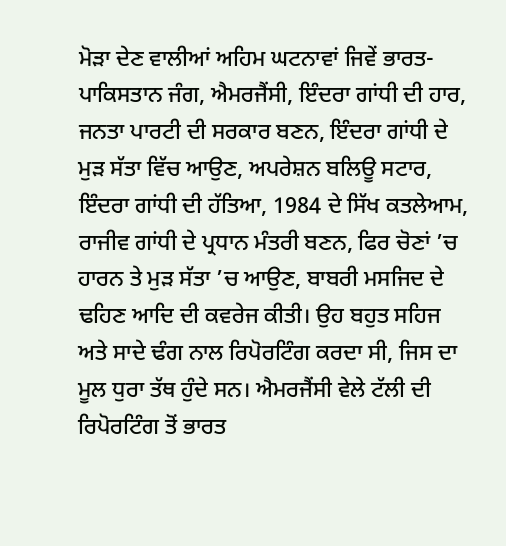ਮੋੜਾ ਦੇਣ ਵਾਲੀਆਂ ਅਹਿਮ ਘਟਨਾਵਾਂ ਜਿਵੇਂ ਭਾਰਤ-ਪਾਕਿਸਤਾਨ ਜੰਗ, ਐਮਰਜੈਂਸੀ, ਇੰਦਰਾ ਗਾਂਧੀ ਦੀ ਹਾਰ, ਜਨਤਾ ਪਾਰਟੀ ਦੀ ਸਰਕਾਰ ਬਣਨ, ਇੰਦਰਾ ਗਾਂਧੀ ਦੇ ਮੁੜ ਸੱਤਾ ਵਿੱਚ ਆਉਣ, ਅਪਰੇਸ਼ਨ ਬਲਿਊ ਸਟਾਰ, ਇੰਦਰਾ ਗਾਂਧੀ ਦੀ ਹੱਤਿਆ, 1984 ਦੇ ਸਿੱਖ ਕਤਲੇਆਮ, ਰਾਜੀਵ ਗਾਂਧੀ ਦੇ ਪ੍ਰਧਾਨ ਮੰਤਰੀ ਬਣਨ, ਫਿਰ ਚੋਣਾਂ ’ਚ ਹਾਰਨ ਤੇ ਮੁੜ ਸੱਤਾ ’ਚ ਆਉਣ, ਬਾਬਰੀ ਮਸਜਿਦ ਦੇ ਢਹਿਣ ਆਦਿ ਦੀ ਕਵਰੇਜ ਕੀਤੀ। ਉਹ ਬਹੁਤ ਸਹਿਜ ਅਤੇ ਸਾਦੇ ਢੰਗ ਨਾਲ ਰਿਪੋਰਟਿੰਗ ਕਰਦਾ ਸੀ, ਜਿਸ ਦਾ ਮੂਲ ਧੁਰਾ ਤੱਥ ਹੁੰਦੇ ਸਨ। ਐਮਰਜੈਂਸੀ ਵੇਲੇ ਟੱਲੀ ਦੀ ਰਿਪੋਰਟਿੰਗ ਤੋਂ ਭਾਰਤ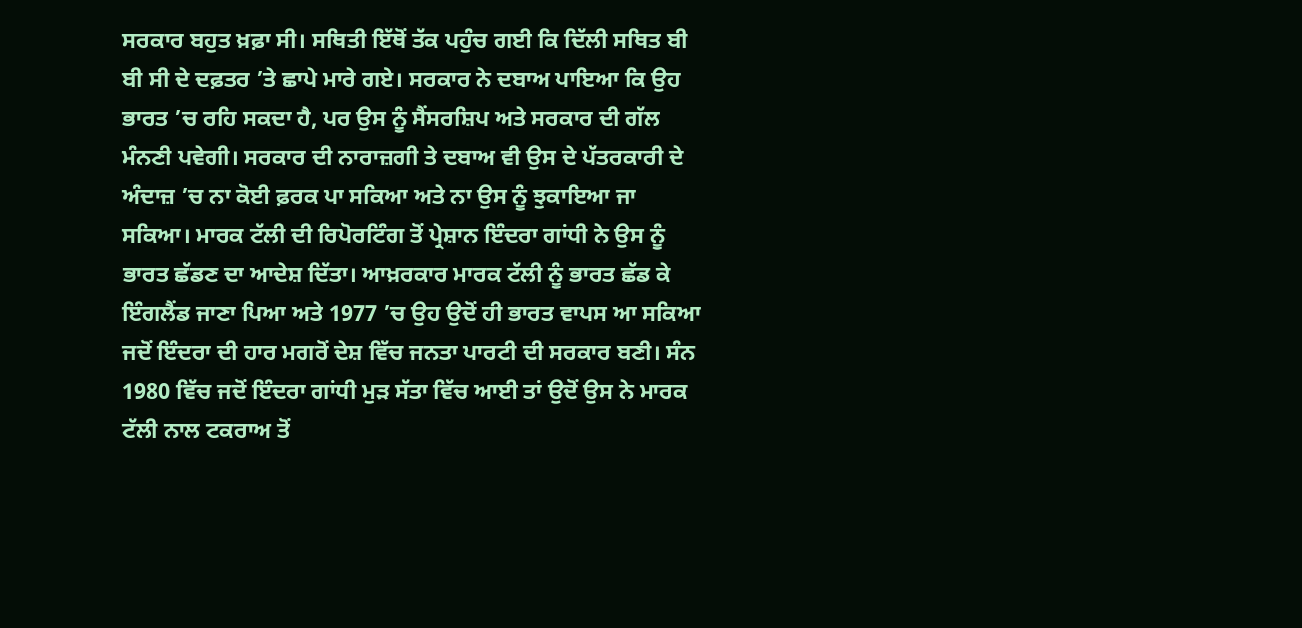ਸਰਕਾਰ ਬਹੁਤ ਖ਼ਫ਼ਾ ਸੀ। ਸਥਿਤੀ ਇੱਥੋਂ ਤੱਕ ਪਹੁੰਚ ਗਈ ਕਿ ਦਿੱਲੀ ਸਥਿਤ ਬੀ ਬੀ ਸੀ ਦੇ ਦਫ਼ਤਰ ’ਤੇ ਛਾਪੇ ਮਾਰੇ ਗਏ। ਸਰਕਾਰ ਨੇ ਦਬਾਅ ਪਾਇਆ ਕਿ ਉਹ ਭਾਰਤ ’ਚ ਰਹਿ ਸਕਦਾ ਹੈ, ਪਰ ਉਸ ਨੂੰ ਸੈਂਸਰਸ਼ਿਪ ਅਤੇ ਸਰਕਾਰ ਦੀ ਗੱਲ ਮੰਨਣੀ ਪਵੇਗੀ। ਸਰਕਾਰ ਦੀ ਨਾਰਾਜ਼ਗੀ ਤੇ ਦਬਾਅ ਵੀ ਉਸ ਦੇ ਪੱਤਰਕਾਰੀ ਦੇ ਅੰਦਾਜ਼ ’ਚ ਨਾ ਕੋਈ ਫ਼ਰਕ ਪਾ ਸਕਿਆ ਅਤੇ ਨਾ ਉਸ ਨੂੰ ਝੁਕਾਇਆ ਜਾ ਸਕਿਆ। ਮਾਰਕ ਟੱਲੀ ਦੀ ਰਿਪੋਰਟਿੰਗ ਤੋਂ ਪ੍ਰੇਸ਼ਾਨ ਇੰਦਰਾ ਗਾਂਧੀ ਨੇ ਉਸ ਨੂੰ ਭਾਰਤ ਛੱਡਣ ਦਾ ਆਦੇਸ਼ ਦਿੱਤਾ। ਆਖ਼ਰਕਾਰ ਮਾਰਕ ਟੱਲੀ ਨੂੰ ਭਾਰਤ ਛੱਡ ਕੇ ਇੰਗਲੈਂਡ ਜਾਣਾ ਪਿਆ ਅਤੇ 1977 ’ਚ ਉਹ ਉਦੋਂ ਹੀ ਭਾਰਤ ਵਾਪਸ ਆ ਸਕਿਆ ਜਦੋਂ ਇੰਦਰਾ ਦੀ ਹਾਰ ਮਗਰੋਂ ਦੇਸ਼ ਵਿੱਚ ਜਨਤਾ ਪਾਰਟੀ ਦੀ ਸਰਕਾਰ ਬਣੀ। ਸੰਨ 1980 ਵਿੱਚ ਜਦੋਂ ਇੰਦਰਾ ਗਾਂਧੀ ਮੁੜ ਸੱਤਾ ਵਿੱਚ ਆਈ ਤਾਂ ਉਦੋਂ ਉਸ ਨੇ ਮਾਰਕ ਟੱਲੀ ਨਾਲ ਟਕਰਾਅ ਤੋਂ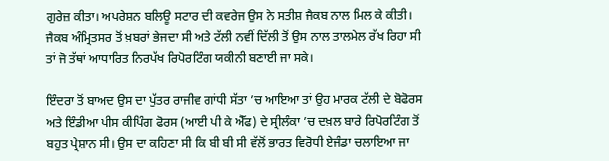ਗੁਰੇਜ਼ ਕੀਤਾ। ਅਪਰੇਸ਼ਨ ਬਲਿਊ ਸਟਾਰ ਦੀ ਕਵਰੇਜ ਉਸ ਨੇ ਸਤੀਸ਼ ਜੈਕਬ ਨਾਲ ਮਿਲ ਕੇ ਕੀਤੀ। ਜੈਕਬ ਅੰਮ੍ਰਿਤਸਰ ਤੋਂ ਖ਼ਬਰਾਂ ਭੇਜਦਾ ਸੀ ਅਤੇ ਟੱਲੀ ਨਵੀਂ ਦਿੱਲੀ ਤੋਂ ਉਸ ਨਾਲ ਤਾਲਮੇਲ ਰੱਖ ਰਿਹਾ ਸੀ ਤਾਂ ਜੋ ਤੱਥਾਂ ਆਧਾਰਿਤ ਨਿਰਪੱਖ ਰਿਪੋਰਟਿੰਗ ਯਕੀਨੀ ਬਣਾਈ ਜਾ ਸਕੇ।

ਇੰਦਰਾ ਤੋਂ ਬਾਅਦ ਉਸ ਦਾ ਪੁੱਤਰ ਰਾਜੀਵ ਗਾਂਧੀ ਸੱਤਾ ’ਚ ਆਇਆ ਤਾਂ ਉਹ ਮਾਰਕ ਟੱਲੀ ਦੇ ਬੋਫੋਰਸ ਅਤੇ ਇੰਡੀਆ ਪੀਸ ਕੀਪਿੰਗ ਫੋਰਸ (ਆਈ ਪੀ ਕੇ ਐੱਫ) ਦੇ ਸ੍ਰੀਲੰਕਾ ’ਚ ਦਖ਼ਲ ਬਾਰੇ ਰਿਪੋਰਟਿੰਗ ਤੋਂ ਬਹੁਤ ਪ੍ਰੇਸ਼ਾਨ ਸੀ। ਉਸ ਦਾ ਕਹਿਣਾ ਸੀ ਕਿ ਬੀ ਬੀ ਸੀ ਵੱਲੋਂ ਭਾਰਤ ਵਿਰੋਧੀ ਏਜੰਡਾ ਚਲਾਇਆ ਜਾ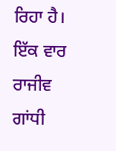ਰਿਹਾ ਹੈ। ਇੱਕ ਵਾਰ ਰਾਜੀਵ ਗਾਂਧੀ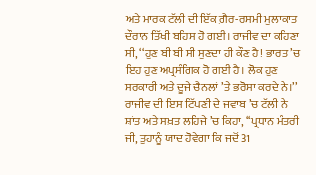ਅਤੇ ਮਾਰਕ ਟੱਲੀ ਦੀ ਇੱਕ ਗ਼ੈਰ-ਰਸਮੀ ਮੁਲਾਕਾਤ ਦੌਰਾਨ ਤਿੱਖੀ ਬਹਿਸ ਹੋ ਗਈ। ਰਾਜੀਵ ਦਾ ਕਹਿਣਾ ਸੀ, ‘‘ਹੁਣ ਬੀ ਬੀ ਸੀ ਸੁਣਦਾ ਹੀ ਕੌਣ ਹੈ! ਭਾਰਤ ’ਚ ਇਹ ਹੁਣ ਅਪ੍ਰਸੰਗਿਕ ਹੋ ਗਈ ਹੈ। ਲੋਕ ਹੁਣ ਸਰਕਾਰੀ ਅਤੇ ਦੂਜੇ ਚੈਨਲਾਂ ’ਤੇ ਭਰੋਸਾ ਕਰਦੇ ਨੇ।’’ ਰਾਜੀਵ ਦੀ ਇਸ ਟਿੱਪਣੀ ਦੇ ਜਵਾਬ ’ਚ ਟੱਲੀ ਨੇ ਸ਼ਾਂਤ ਅਤੇ ਸਖ਼ਤ ਲਹਿਜੇ ’ਚ ਕਿਹਾ, ‘‘ਪ੍ਰਧਾਨ ਮੰਤਰੀ ਜੀ, ਤੁਹਾਨੂੰ ਯਾਦ ਹੋਵੇਗਾ ਕਿ ਜਦੋਂ 31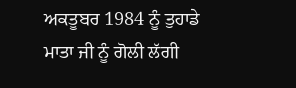ਅਕਤੂਬਰ 1984 ਨੂੰ ਤੁਹਾਡੇ ਮਾਤਾ ਜੀ ਨੂੰ ਗੋਲੀ ਲੱਗੀ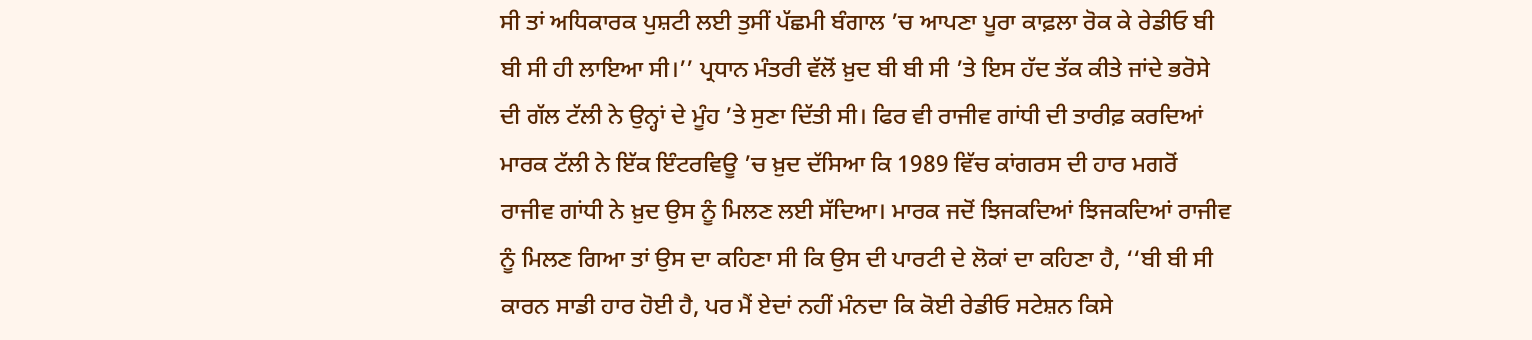ਸੀ ਤਾਂ ਅਧਿਕਾਰਕ ਪੁਸ਼ਟੀ ਲਈ ਤੁਸੀਂ ਪੱਛਮੀ ਬੰਗਾਲ ’ਚ ਆਪਣਾ ਪੂਰਾ ਕਾਫ਼ਲਾ ਰੋਕ ਕੇ ਰੇਡੀਓ ਬੀ ਬੀ ਸੀ ਹੀ ਲਾਇਆ ਸੀ।’’ ਪ੍ਰਧਾਨ ਮੰਤਰੀ ਵੱਲੋਂ ਖ਼ੁਦ ਬੀ ਬੀ ਸੀ ’ਤੇ ਇਸ ਹੱਦ ਤੱਕ ਕੀਤੇ ਜਾਂਦੇ ਭਰੋਸੇ ਦੀ ਗੱਲ ਟੱਲੀ ਨੇ ਉਨ੍ਹਾਂ ਦੇ ਮੂੰਹ ’ਤੇ ਸੁਣਾ ਦਿੱਤੀ ਸੀ। ਫਿਰ ਵੀ ਰਾਜੀਵ ਗਾਂਧੀ ਦੀ ਤਾਰੀਫ਼ ਕਰਦਿਆਂ ਮਾਰਕ ਟੱਲੀ ਨੇ ਇੱਕ ਇੰਟਰਵਿਊ ’ਚ ਖ਼ੁਦ ਦੱਸਿਆ ਕਿ 1989 ਵਿੱਚ ਕਾਂਗਰਸ ਦੀ ਹਾਰ ਮਗਰੋਂ ਰਾਜੀਵ ਗਾਂਧੀ ਨੇ ਖ਼ੁਦ ਉਸ ਨੂੰ ਮਿਲਣ ਲਈ ਸੱਦਿਆ। ਮਾਰਕ ਜਦੋਂ ਝਿਜਕਦਿਆਂ ਝਿਜਕਦਿਆਂ ਰਾਜੀਵ ਨੂੰ ਮਿਲਣ ਗਿਆ ਤਾਂ ਉਸ ਦਾ ਕਹਿਣਾ ਸੀ ਕਿ ਉਸ ਦੀ ਪਾਰਟੀ ਦੇ ਲੋਕਾਂ ਦਾ ਕਹਿਣਾ ਹੈ, ‘‘ਬੀ ਬੀ ਸੀ ਕਾਰਨ ਸਾਡੀ ਹਾਰ ਹੋਈ ਹੈ, ਪਰ ਮੈਂ ਏਦਾਂ ਨਹੀਂ ਮੰਨਦਾ ਕਿ ਕੋਈ ਰੇਡੀਓ ਸਟੇਸ਼ਨ ਕਿਸੇ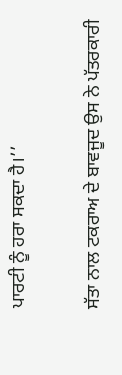ਪਾਰਟੀ ਨੂੰ ਹਰਾ ਸਕਦਾ ਹੈ।’’

ਸੱਤਾ ਨਾਲ ਟਕਰਾਅ ਦੇ ਬਾਵਜੂਦ ਉਸ ਨੇ ਪੱਤਰਕਾਰੀ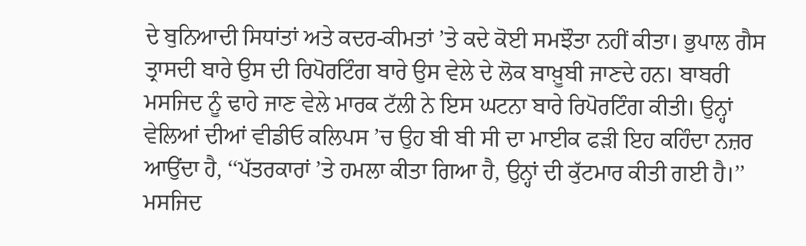ਦੇ ਬੁਨਿਆਦੀ ਸਿਧਾਂਤਾਂ ਅਤੇ ਕਦਰ-ਕੀਮਤਾਂ ’ਤੇ ਕਦੇ ਕੋਈ ਸਮਝੌਤਾ ਨਹੀਂ ਕੀਤਾ। ਭੁਪਾਲ ਗੈਸ ਤ੍ਰਾਸਦੀ ਬਾਰੇ ਉਸ ਦੀ ਰਿਪੋਰਟਿੰਗ ਬਾਰੇ ਉਸ ਵੇਲੇ ਦੇ ਲੋਕ ਬਾਖ਼ੂਬੀ ਜਾਣਦੇ ਹਨ। ਬਾਬਰੀ ਮਸਜਿਦ ਨੂੰ ਢਾਹੇ ਜਾਣ ਵੇਲੇ ਮਾਰਕ ਟੱਲੀ ਨੇ ਇਸ ਘਟਨਾ ਬਾਰੇ ਰਿਪੋਰਟਿੰਗ ਕੀਤੀ। ਉਨ੍ਹਾਂ ਵੇਲਿਆਂ ਦੀਆਂ ਵੀਡੀਓ ਕਲਿਪਸ ’ਚ ਉਹ ਬੀ ਬੀ ਸੀ ਦਾ ਮਾਈਕ ਫੜੀ ਇਹ ਕਹਿੰਦਾ ਨਜ਼ਰ ਆਉਂਦਾ ਹੈ, ‘‘ਪੱਤਰਕਾਰਾਂ ’ਤੇ ਹਮਲਾ ਕੀਤਾ ਗਿਆ ਹੈ, ਉਨ੍ਹਾਂ ਦੀ ਕੁੱਟਮਾਰ ਕੀਤੀ ਗਈ ਹੈ।’’ ਮਸਜਿਦ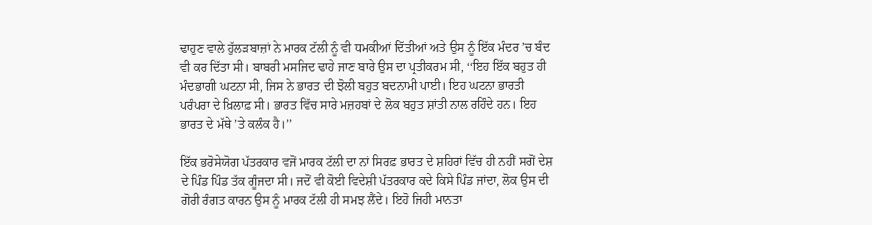ਢਾਹੁਣ ਵਾਲੇ ਹੁੱਲੜਬਾਜ਼ਾਂ ਨੇ ਮਾਰਕ ਟੱਲੀ ਨੂੰ ਵੀ ਧਮਕੀਆਂ ਦਿੱਤੀਆਂ ਅਤੇ ਉਸ ਨੂੰ ਇੱਕ ਮੰਦਰ ’ਚ ਬੰਦ ਵੀ ਕਰ ਦਿੱਤਾ ਸੀ। ਬਾਬਰੀ ਮਸਜਿਦ ਢਾਹੇ ਜਾਣ ਬਾਰੇ ਉਸ ਦਾ ਪ੍ਰਤੀਕਰਮ ਸੀ, ‘‘ਇਹ ਇੱਕ ਬਹੁਤ ਹੀ ਮੰਦਭਾਗੀ ਘਟਨਾ ਸੀ, ਜਿਸ ਨੇ ਭਾਰਤ ਦੀ ਝੋਲੀ ਬਹੁਤ ਬਦਨਾਮੀ ਪਾਈ। ਇਹ ਘਟਨਾ ਭਾਰਤੀ ਪਰੰਪਰਾ ਦੇ ਖ਼ਿਲਾਫ਼ ਸੀ। ਭਾਰਤ ਵਿੱਚ ਸਾਰੇ ਮਜ਼ਹਬਾਂ ਦੇ ਲੋਕ ਬਹੁਤ ਸ਼ਾਂਤੀ ਨਾਲ ਰਹਿੰਦੇ ਹਨ। ਇਹ ਭਾਰਤ ਦੇ ਮੱਥੇ ’ਤੇ ਕਲੰਕ ਹੈ।’’

ਇੱਕ ਭਰੋਸੇਯੋਗ ਪੱਤਰਕਾਰ ਵਜੋਂ ਮਾਰਕ ਟੱਲੀ ਦਾ ਨਾਂ ਸਿਰਫ਼ ਭਾਰਤ ਦੇ ਸ਼ਹਿਰਾਂ ਵਿੱਚ ਹੀ ਨਹੀਂ ਸਗੋਂ ਦੇਸ਼ ਦੇ ਪਿੰਡ ਪਿੰਡ ਤੱਕ ਗੂੰਜਦਾ ਸੀ। ਜਦੋਂ ਵੀ ਕੋਈ ਵਿਦੇਸ਼ੀ ਪੱਤਰਕਾਰ ਕਦੇ ਕਿਸੇ ਪਿੰਡ ਜਾਂਦਾ, ਲੋਕ ਉਸ ਦੀ ਗੋਰੀ ਰੰਗਤ ਕਾਰਨ ਉਸ ਨੂੰ ਮਾਰਕ ਟੱਲੀ ਹੀ ਸਮਝ ਲੈਂਦੇ। ਇਹੋ ਜਿਹੀ ਮਾਨਤਾ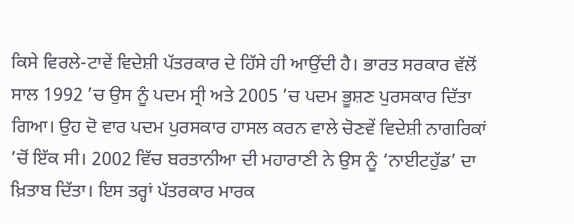ਕਿਸੇ ਵਿਰਲੇ-ਟਾਵੇਂ ਵਿਦੇਸ਼ੀ ਪੱਤਰਕਾਰ ਦੇ ਹਿੱਸੇ ਹੀ ਆਉਂਦੀ ਹੈ। ਭਾਰਤ ਸਰਕਾਰ ਵੱਲੋਂ ਸਾਲ 1992 ’ਚ ਉਸ ਨੂੰ ਪਦਮ ਸ੍ਰੀ ਅਤੇ 2005 ’ਚ ਪਦਮ ਭੂਸ਼ਣ ਪੁਰਸਕਾਰ ਦਿੱਤਾ ਗਿਆ। ਉਹ ਦੋ ਵਾਰ ਪਦਮ ਪੁਰਸਕਾਰ ਹਾਸਲ ਕਰਨ ਵਾਲੇ ਚੋਣਵੇਂ ਵਿਦੇਸ਼ੀ ਨਾਗਰਿਕਾਂ ’ਚੋਂ ਇੱਕ ਸੀ। 2002 ਵਿੱਚ ਬਰਤਾਨੀਆ ਦੀ ਮਹਾਰਾਣੀ ਨੇ ਉਸ ਨੂੰ ‘ਨਾਈਟਹੁੱਡ’ ਦਾ ਖ਼ਿਤਾਬ ਦਿੱਤਾ। ਇਸ ਤਰ੍ਹਾਂ ਪੱਤਰਕਾਰ ਮਾਰਕ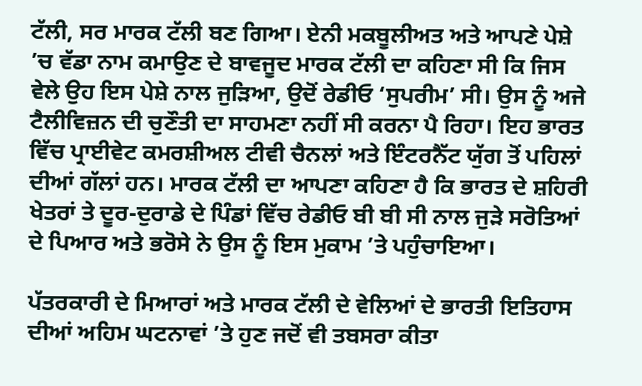ਟੱਲੀ, ਸਰ ਮਾਰਕ ਟੱਲੀ ਬਣ ਗਿਆ। ਏਨੀ ਮਕਬੂਲੀਅਤ ਅਤੇ ਆਪਣੇ ਪੇਸ਼ੇ ’ਚ ਵੱਡਾ ਨਾਮ ਕਮਾਉਣ ਦੇ ਬਾਵਜੂਦ ਮਾਰਕ ਟੱਲੀ ਦਾ ਕਹਿਣਾ ਸੀ ਕਿ ਜਿਸ ਵੇਲੇ ਉਹ ਇਸ ਪੇਸ਼ੇ ਨਾਲ ਜੁੜਿਆ, ਉਦੋਂ ਰੇਡੀਓ ‘ਸੁਪਰੀਮ’ ਸੀ। ਉਸ ਨੂੰ ਅਜੇ ਟੈਲੀਵਿਜ਼ਨ ਦੀ ਚੁਣੌਤੀ ਦਾ ਸਾਹਮਣਾ ਨਹੀਂ ਸੀ ਕਰਨਾ ਪੈ ਰਿਹਾ। ਇਹ ਭਾਰਤ ਵਿੱਚ ਪ੍ਰਾਈਵੇਟ ਕਮਰਸ਼ੀਅਲ ਟੀਵੀ ਚੈਨਲਾਂ ਅਤੇ ਇੰਟਰਨੈੱਟ ਯੁੱਗ ਤੋਂ ਪਹਿਲਾਂ ਦੀਆਂ ਗੱਲਾਂ ਹਨ। ਮਾਰਕ ਟੱਲੀ ਦਾ ਆਪਣਾ ਕਹਿਣਾ ਹੈ ਕਿ ਭਾਰਤ ਦੇ ਸ਼ਹਿਰੀ ਖੇਤਰਾਂ ਤੇ ਦੂਰ-ਦੁਰਾਡੇ ਦੇ ਪਿੰਡਾਂ ਵਿੱਚ ਰੇਡੀਓ ਬੀ ਬੀ ਸੀ ਨਾਲ ਜੁੜੇ ਸਰੋਤਿਆਂ ਦੇ ਪਿਆਰ ਅਤੇ ਭਰੋਸੇ ਨੇ ਉਸ ਨੂੰ ਇਸ ਮੁਕਾਮ ’ਤੇ ਪਹੁੰਚਾਇਆ।

ਪੱਤਰਕਾਰੀ ਦੇ ਮਿਆਰਾਂ ਅਤੇ ਮਾਰਕ ਟੱਲੀ ਦੇ ਵੇਲਿਆਂ ਦੇ ਭਾਰਤੀ ਇਤਿਹਾਸ ਦੀਆਂ ਅਹਿਮ ਘਟਨਾਵਾਂ ’ਤੇ ਹੁਣ ਜਦੋਂ ਵੀ ਤਬਸਰਾ ਕੀਤਾ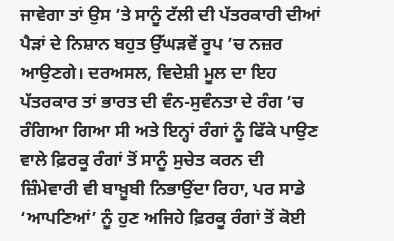ਜਾਵੇਗਾ ਤਾਂ ਉਸ ’ਤੇ ਸਾਨੂੰ ਟੱਲੀ ਦੀ ਪੱਤਰਕਾਰੀ ਦੀਆਂ ਪੈੜਾਂ ਦੇ ਨਿਸ਼ਾਨ ਬਹੁਤ ਉੱਘੜਵੇਂ ਰੂਪ ’ਚ ਨਜ਼ਰ ਆਉਣਗੇ। ਦਰਅਸਲ, ਵਿਦੇਸ਼ੀ ਮੂਲ ਦਾ ਇਹ ਪੱਤਰਕਾਰ ਤਾਂ ਭਾਰਤ ਦੀ ਵੰਨ-ਸੁਵੰਨਤਾ ਦੇ ਰੰਗ ’ਚ ਰੰਗਿਆ ਗਿਆ ਸੀ ਅਤੇ ਇਨ੍ਹਾਂ ਰੰਗਾਂ ਨੂੰ ਫਿੱਕੇ ਪਾਉਣ ਵਾਲੇ ਫ਼ਿਰਕੂ ਰੰਗਾਂ ਤੋਂ ਸਾਨੂੰ ਸੁਚੇਤ ਕਰਨ ਦੀ ਜ਼ਿੰਮੇਵਾਰੀ ਵੀ ਬਾਖ਼ੂਬੀ ਨਿਭਾਉਂਦਾ ਰਿਹਾ, ਪਰ ਸਾਡੇ ‘ਆਪਣਿਆਂ’ ਨੂੰ ਹੁਣ ਅਜਿਹੇ ਫ਼ਿਰਕੂ ਰੰਗਾਂ ਤੋਂ ਕੋਈ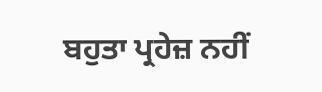ਬਹੁਤਾ ਪ੍ਰਹੇਜ਼ ਨਹੀਂ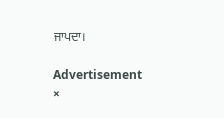ਜਾਪਦਾ।

Advertisement
×